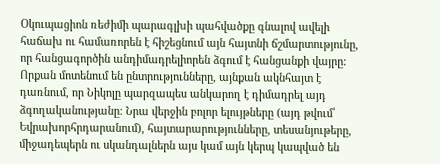Օկուպացիոն ռեժիմի պարագլխի պահվածքը գնալով ավելի հաճախ ու համառորեն է հիշեցնում այն հայտնի ճշմարտությունը, որ հանցագործին անդիմադրելիորեն ձգում է հանցանքի վայրը: Որքան մոտենում են ընտրությունները, այնքան ակնհայտ է դառնում, որ Նիկոլը պարզապես անկարող է դիմադրել այդ ձգողականությանը։ Նրա վերջին բոլոր ելույթները (այդ թվում՝ Եվրախորհրդարանում), հայտարարությունները, տեսանյութերը, միջադեպերն ու սկանդալներն այս կամ այն կերպ կապված են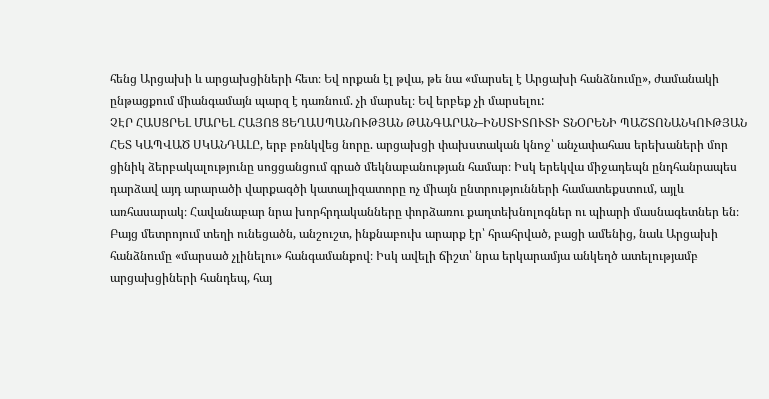հենց Արցախի և արցախցիների հետ։ Եվ որքան էլ թվա, թե նա «մարսել է Արցախի հանձնումը», ժամանակի ընթացքում միանգամայն պարզ է դառնում. չի մարսել։ Եվ երբեք չի մարսելու:
ՉԷՐ ՀԱՍՑՐԵԼ ՄԱՐԵԼ ՀԱՅՈՑ ՑԵՂԱՍՊԱՆՈՒԹՅԱՆ ԹԱՆԳԱՐԱՆ–ԻՆՍՏԻՏՈՒՏԻ ՏՆՕՐԵՆԻ ՊԱՇՏՈՆԱՆԿՈՒԹՅԱՆ ՀԵՏ ԿԱՊՎԱԾ ՍԿԱՆԴԱԼԸ, երբ բռնկվեց նորը. արցախցի փախստական կնոջ՝ անչափահաս երեխաների մոր ցինիկ ձերբակալությունը սոցցանցում գրած մեկնաբանության համար։ Իսկ երեկվա միջադեպն ընդհանրապես դարձավ այդ արարածի վարքագծի կատալիզատորը ոչ միայն ընտրությունների համատեքստում, այլև առհասարակ։ Հավանաբար նրա խորհրդականները փորձառու քաղտեխնոլոգներ ու պիարի մասնագետներ են։ Բայց մետրոյում տեղի ունեցածն, անշուշտ, ինքնաբուխ արարք էր՝ հրահրված, բացի ամենից, նաև Արցախի հանձնումը «մարսած չլինելու» հանգամանքով։ Իսկ ավելի ճիշտ՝ նրա երկարամյա անկեղծ ատելությամբ արցախցիների հանդեպ, հայ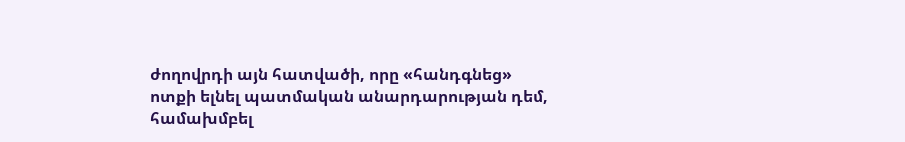ժողովրդի այն հատվածի, որը «հանդգնեց» ոտքի ելնել պատմական անարդարության դեմ, համախմբել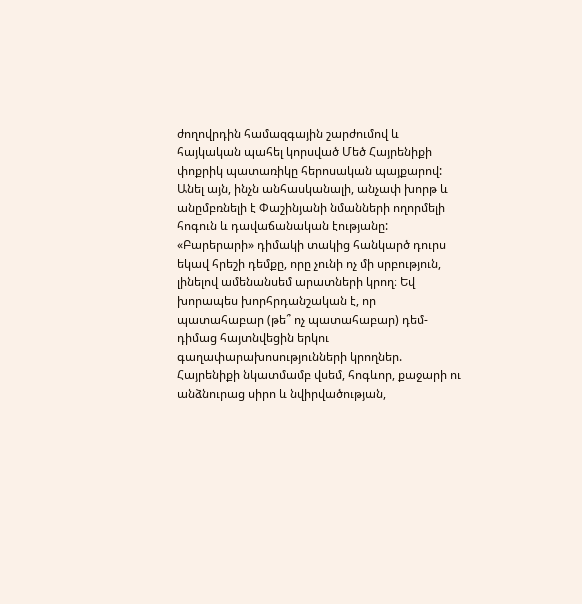ժողովրդին համազգային շարժումով և հայկական պահել կորսված Մեծ Հայրենիքի փոքրիկ պատառիկը հերոսական պայքարով: Անել այն, ինչն անհասկանալի, անչափ խորթ և անըմբռնելի է Փաշինյանի նմանների ողորմելի հոգուն և դավաճանական էությանը:
«Բարերարի» դիմակի տակից հանկարծ դուրս եկավ հրեշի դեմքը, որը չունի ոչ մի սրբություն, լինելով ամենանսեմ արատների կրող։ Եվ խորապես խորհրդանշական է, որ պատահաբար (թե՞ ոչ պատահաբար) դեմ-դիմաց հայտնվեցին երկու գաղափարախոսությունների կրողներ. Հայրենիքի նկատմամբ վսեմ, հոգևոր, քաջարի ու անձնուրաց սիրո և նվիրվածության,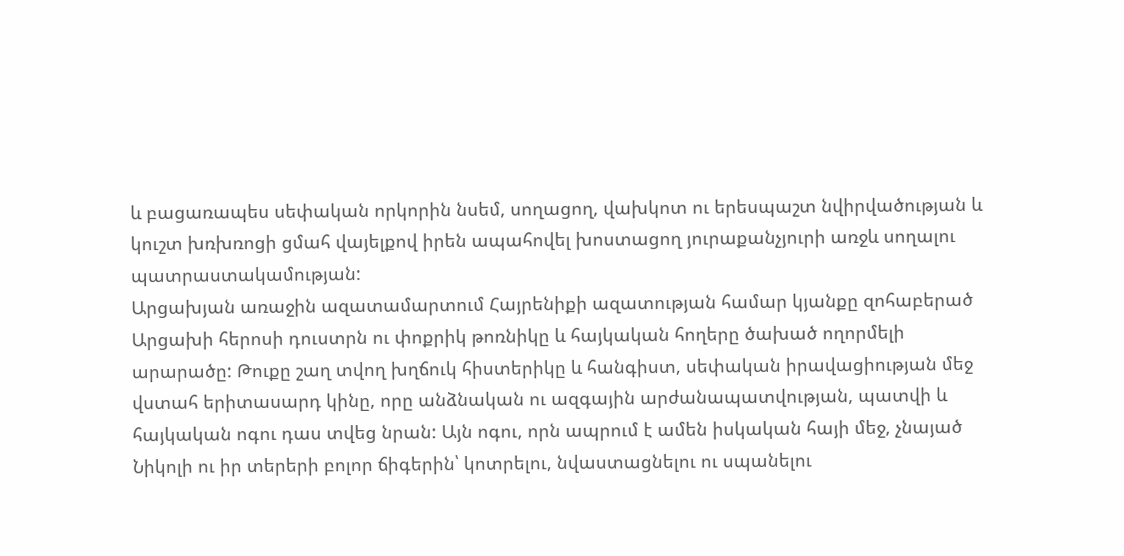և բացառապես սեփական որկորին նսեմ, սողացող, վախկոտ ու երեսպաշտ նվիրվածության և կուշտ խռխռոցի ցմահ վայելքով իրեն ապահովել խոստացող յուրաքանչյուրի առջև սողալու պատրաստակամության:
Արցախյան առաջին ազատամարտում Հայրենիքի ազատության համար կյանքը զոհաբերած Արցախի հերոսի դուստրն ու փոքրիկ թոռնիկը և հայկական հողերը ծախած ողորմելի արարածը: Թուքը շաղ տվող խղճուկ հիստերիկը և հանգիստ, սեփական իրավացիության մեջ վստահ երիտասարդ կինը, որը անձնական ու ազգային արժանապատվության, պատվի և հայկական ոգու դաս տվեց նրան: Այն ոգու, որն ապրում է ամեն իսկական հայի մեջ, չնայած Նիկոլի ու իր տերերի բոլոր ճիգերին՝ կոտրելու, նվաստացնելու ու սպանելու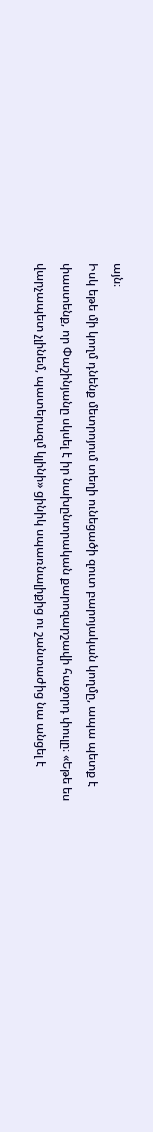այն։
Իսկ եթե մի կողմ դնենք մետրոյում տեղի ունեցածի զուտ բարոյական կողմը, ապա պետք է փաստենք, որ Փաշինյանը սկսել է իր նախընտրական քարոզարշավի հաջորդ փուլը։ «Եթե ես վարչապետ չլինեմ, պատերազմ կլինի» ցինիկ սպառնալիքից ու շանտաժից նա անցել է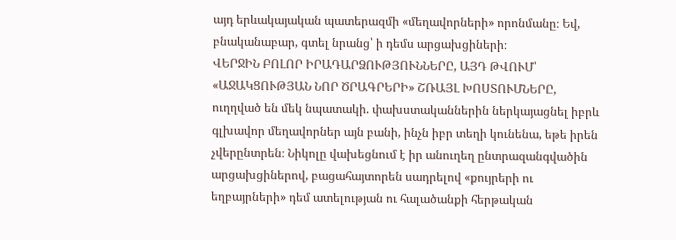այդ երևակայական պատերազմի «մեղավորների» որոնմանը։ Եվ, բնականաբար, գտել նրանց՝ ի դեմս արցախցիների։
ՎԵՐՋԻՆ ԲՈԼՈՐ ԻՐԱԴԱՐՁՈՒԹՅՈՒՆՆԵՐԸ, ԱՅԴ ԹՎՈՒՄ՝ «ԱՋԱԿՑՈՒԹՅԱՆ ՆՈՐ ԾՐԱԳՐԵՐԻ» ՇՌԱՅԼ ԽՈՍՏՈՒՄՆԵՐԸ, ուղղված են մեկ նպատակի. փախստականներին ներկայացնել իբրև գլխավոր մեղավորներ այն բանի, ինչն իբր տեղի կունենա, եթե իրեն չվերընտրեն։ Նիկոլը վախեցնում է իր անուղեղ ընտրազանգվածին արցախցիներով, բացահայտորեն սադրելով «քույրերի ու եղբայրների» դեմ ատելության ու հալածանքի հերթական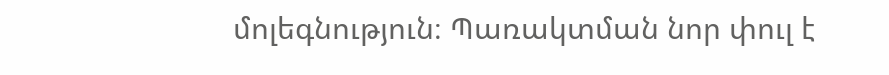մոլեգնություն։ Պառակտման նոր փուլ է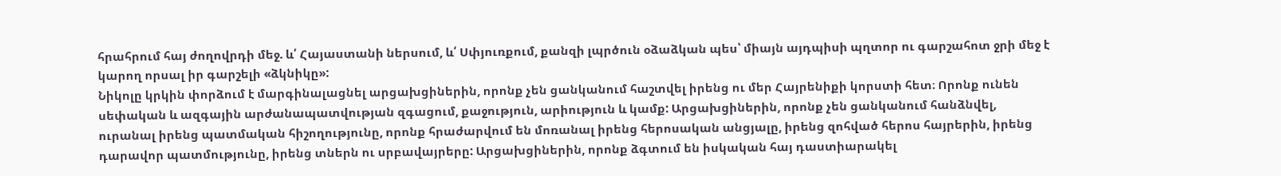հրահրում հայ ժողովրդի մեջ. և՛ Հայաստանի ներսում, և՛ Սփյուռքում, քանզի լպրծուն օձաձկան պես՝ միայն այդպիսի պղտոր ու գարշահոտ ջրի մեջ է կարող որսալ իր գարշելի «ձկնիկը»:
Նիկոլը կրկին փորձում է մարգինալացնել արցախցիներին, որոնք չեն ցանկանում հաշտվել իրենց ու մեր Հայրենիքի կորստի հետ։ Որոնք ունեն սեփական և ազգային արժանապատվության զգացում, քաջություն, արիություն և կամք: Արցախցիներին, որոնք չեն ցանկանում հանձնվել, ուրանալ իրենց պատմական հիշողությունը, որոնք հրաժարվում են մոռանալ իրենց հերոսական անցյալը, իրենց զոհված հերոս հայրերին, իրենց դարավոր պատմությունը, իրենց տներն ու սրբավայրերը: Արցախցիներին, որոնք ձգտում են իսկական հայ դաստիարակել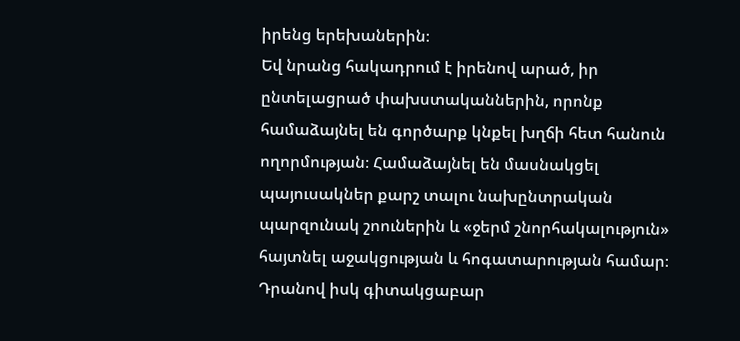իրենց երեխաներին։
Եվ նրանց հակադրում է իրենով արած, իր ընտելացրած փախստականներին, որոնք համաձայնել են գործարք կնքել խղճի հետ հանուն ողորմության։ Համաձայնել են մասնակցել պայուսակներ քարշ տալու նախընտրական պարզունակ շոուներին և «ջերմ շնորհակալություն» հայտնել աջակցության և հոգատարության համար։ Դրանով իսկ գիտակցաբար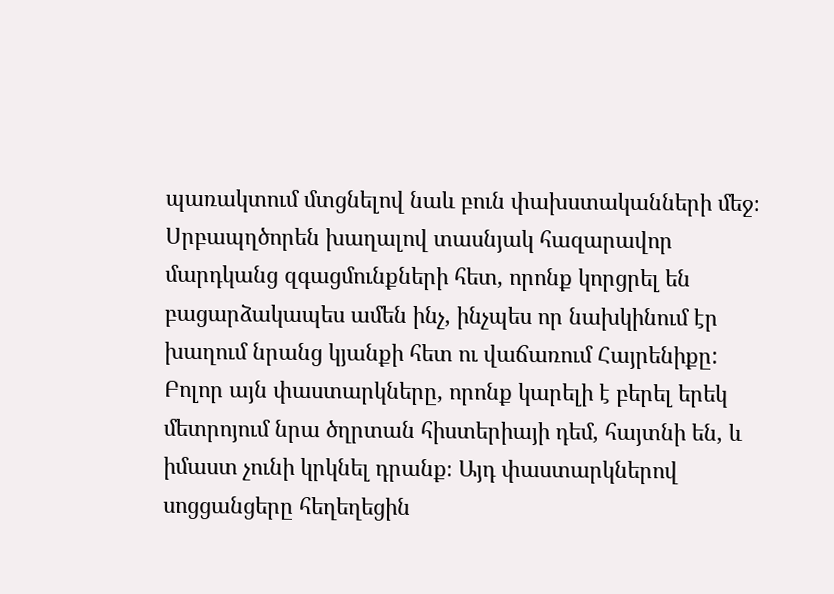պառակտում մտցնելով նաև բուն փախստականների մեջ։ Սրբապղծորեն խաղալով տասնյակ հազարավոր մարդկանց զգացմունքների հետ, որոնք կորցրել են բացարձակապես ամեն ինչ, ինչպես որ նախկինում էր խաղում նրանց կյանքի հետ ու վաճառում Հայրենիքը:
Բոլոր այն փաստարկները, որոնք կարելի է բերել երեկ մետրոյում նրա ծղրտան հիստերիայի դեմ, հայտնի են, և իմաստ չունի կրկնել դրանք։ Այդ փաստարկներով սոցցանցերը հեղեղեցին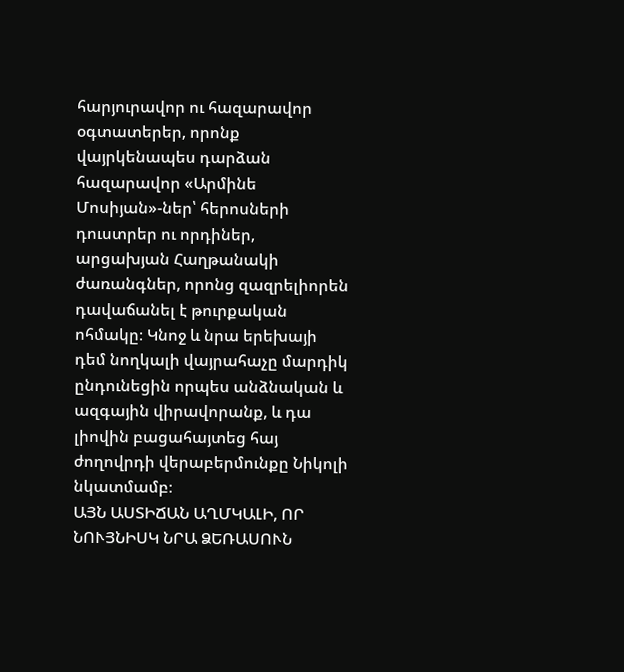հարյուրավոր ու հազարավոր օգտատերեր, որոնք վայրկենապես դարձան հազարավոր «Արմինե Մոսիյան»-ներ՝ հերոսների դուստրեր ու որդիներ, արցախյան Հաղթանակի ժառանգներ, որոնց զազրելիորեն դավաճանել է թուրքական ոհմակը։ Կնոջ և նրա երեխայի դեմ նողկալի վայրահաչը մարդիկ ընդունեցին որպես անձնական և ազգային վիրավորանք, և դա լիովին բացահայտեց հայ ժողովրդի վերաբերմունքը Նիկոլի նկատմամբ։
ԱՅՆ ԱՍՏԻՃԱՆ ԱՂՄԿԱԼԻ, ՈՐ ՆՈՒՅՆԻՍԿ ՆՐԱ ՁԵՌԱՍՈՒՆ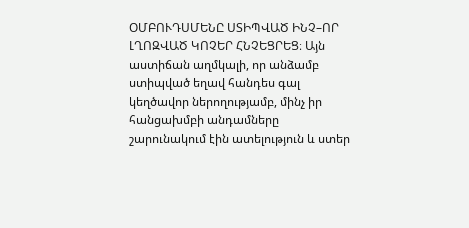ՕՄԲՈՒԴՍՄԵՆԸ ՍՏԻՊՎԱԾ ԻՆՉ–ՈՐ ԼՂՈԶՎԱԾ ԿՈՉԵՐ ՀՆՉԵՑՐԵՑ։ Այն աստիճան աղմկալի, որ անձամբ ստիպված եղավ հանդես գալ կեղծավոր ներողությամբ, մինչ իր հանցախմբի անդամները շարունակում էին ատելություն և ստեր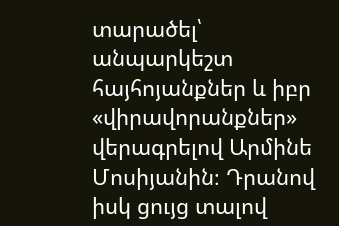տարածել՝ անպարկեշտ հայհոյանքներ և իբր «վիրավորանքներ» վերագրելով Արմինե Մոսիյանին։ Դրանով իսկ ցույց տալով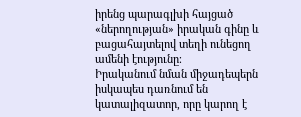իրենց պարագլխի հայցած «ներողության» իրական գինը և բացահայտելով տեղի ունեցող ամենի էությունը։
Իրականում նման միջադեպերն իսկապես դառնում են կատալիզատոր, որը կարող է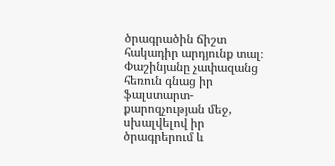ծրագրածին ճիշտ հակադիր արդյունք տալ։ Փաշինյանը չափազանց հեռուն գնաց իր ֆալստարտ-քարոզչության մեջ, սխալվելով իր ծրագրերում և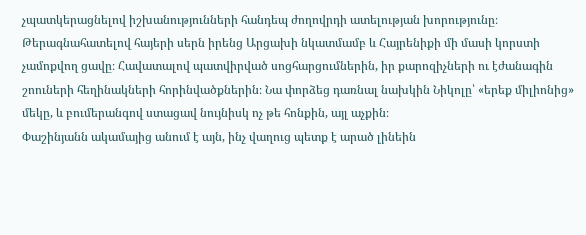չպատկերացնելով իշխանությունների հանդեպ ժողովրդի ատելության խորությունը։ Թերագնահատելով հայերի սերն իրենց Արցախի նկատմամբ և Հայրենիքի մի մասի կորստի չամոքվող ցավը։ Հավատալով պատվիրված սոցհարցումներին, իր քարոզիչների ու էժանագին շոուների հեղինակների հորինվածքներին։ Նա փորձեց դառնալ նախկին Նիկոլը՝ «երեք միլիոնից» մեկը, և բումերանգով ստացավ նույնիսկ ոչ թե հոնքին, այլ աչքին։
Փաշինյանն ակամայից անում է այն, ինչ վաղուց պետք է արած լինեին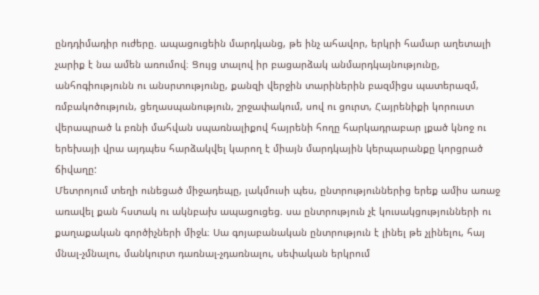ընդդիմադիր ուժերը. ապացուցեին մարդկանց, թե ինչ ահավոր, երկրի համար աղետալի չարիք է նա ամեն առումով։ Ցույց տալով իր բացարձակ անմարդկայնությունը, անհոգիությունն ու անսրտությունը, քանզի վերջին տարիներին բազմիցս պատերազմ, ռմբակոծություն, ցեղասպանություն, շրջափակում, սով ու ցուրտ, Հայրենիքի կորուստ վերապրած և բռնի մահվան սպառնալիքով հայրենի հողը հարկադրաբար լքած կնոջ ու երեխայի վրա այդպես հարձակվել կարող է միայն մարդկային կերպարանքը կորցրած ճիվաղը:
Մետրոյում տեղի ունեցած միջադեպը, լակմուսի պես, ընտրություններից երեք ամիս առաջ առավել քան հստակ ու ակնբախ ապացուցեց. սա ընտրություն չէ կուսակցությունների ու քաղաքական գործիչների միջև։ Սա գոյաբանական ընտրություն է լինել թե չլինելու, հայ մնալ-չմնալու, մանկուրտ դառնալ-չդառնալու, սեփական երկրում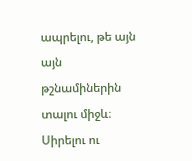ապրելու, թե այն այն թշնամիներին տալու միջև։ Սիրելու ու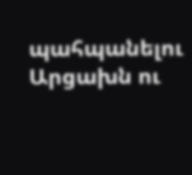պահպանելու Արցախն ու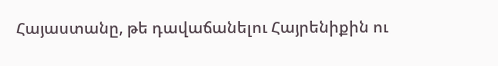Հայաստանը, թե դավաճանելու Հայրենիքին ու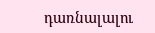դառնալալու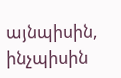այնպիսին, ինչպիսին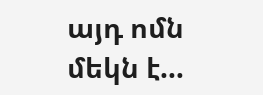այդ ոմն մեկն է…